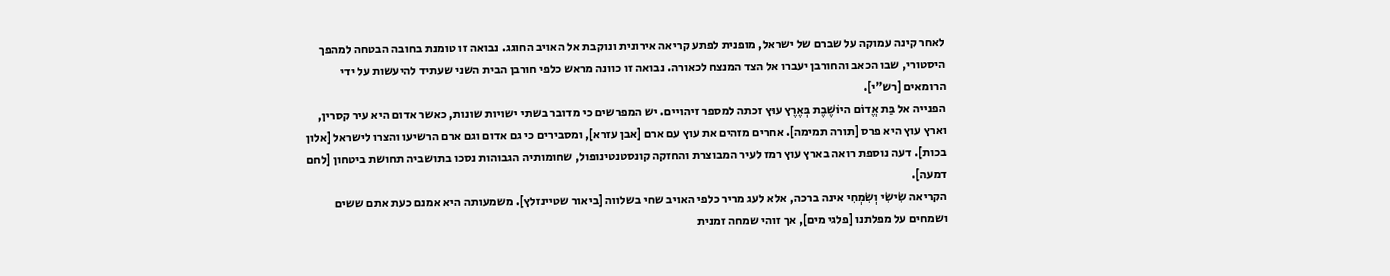לאחר קינה עמוקה על שברם של ישראל, מופנית לפתע קריאה אירונית ונוקבת אל האויב החוגג. נבואה זו טומנת בחובה הבטחה למהפך היסטורי, שבו הכאב והחורבן יעברו אל הצד המנצח לכאורה. נבואה זו כוונה מראש כלפי חורבן הבית השני שעתיד להיעשות על ידי הרומאים [רש"י].
הפנייה אל בַּת אֱדוֹם היוֹשֶׁבֶת בְּאֶרֶץ עוּץ זכתה למספר זיהויים. יש המפרשים כי מדובר בשתי ישויות שונות, כאשר אדום היא עיר קסרין, וארץ עוץ היא פרס [תורה תמימה]. אחרים מזהים את עוץ עם ארם [אבן עזרא], ומסבירים כי גם אדום וגם ארם הרשיעו והצרו לישראל [אלון בכות]. דעה נוספת רואה בארץ עוץ רמז לעיר המבוצרת והחזקה קונסטנטינופול, שחומותיה הגבוהות נסכו בתושביה תחושת ביטחון [לחם דמעה].
הקריאה שִׂישִׂי וְשִׂמְחִי אינה ברכה, אלא לעג מריר כלפי האויב שחי בשלווה [ביאור שטיינזלץ]. משמעותה היא אמנם כעת אתם ששים ושמחים על מפלתנו [פלגי מים], אך זוהי שמחה זמנית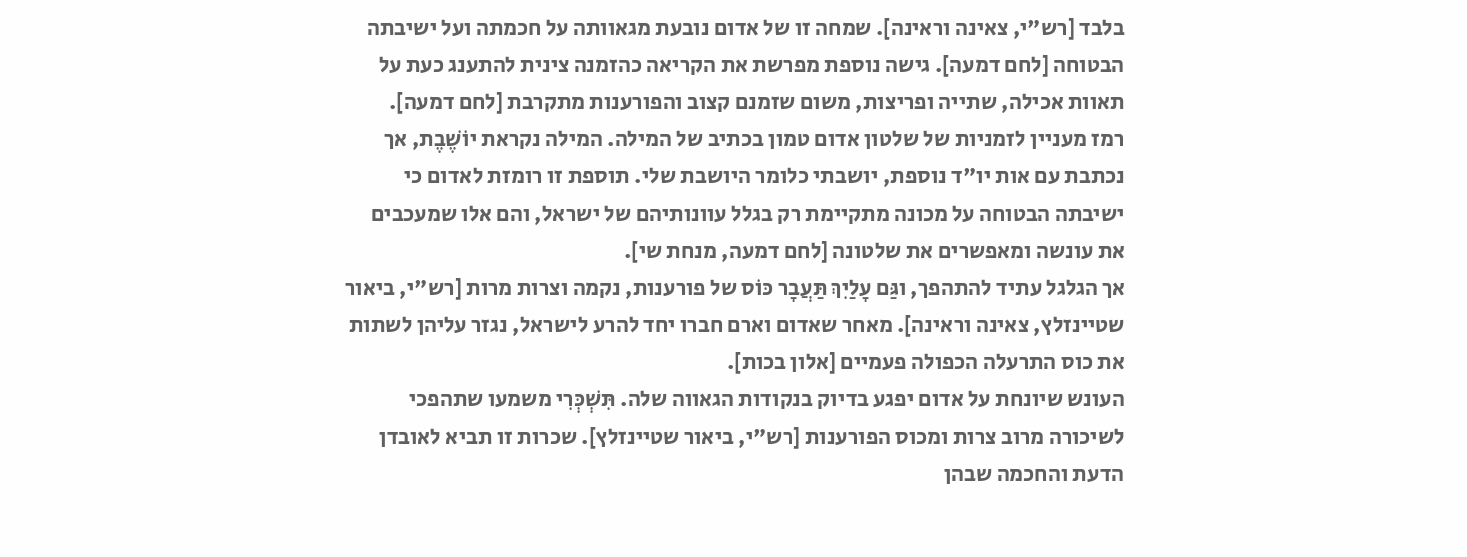בלבד [רש"י, צאינה וראינה]. שמחה זו של אדום נובעת מגאוותה על חכמתה ועל ישיבתה הבטוחה [לחם דמעה]. גישה נוספת מפרשת את הקריאה כהזמנה צינית להתענג כעת על תאוות אכילה, שתייה ופריצות, משום שזמנם קצוב והפורענות מתקרבת [לחם דמעה].
רמז מעניין לזמניות של שלטון אדום טמון בכתיב של המילה. המילה נקראת יוֹשֶׁבֶת, אך נכתבת עם אות יו"ד נוספת, יושבתי כלומר היושבת שלי. תוספת זו רומזת לאדום כי ישיבתה הבטוחה על מכונה מתקיימת רק בגלל עוונותיהם של ישראל, והם אלו שמעכבים את עונשה ומאפשרים את שלטונה [לחם דמעה, מנחת שי].
אך הגלגל עתיד להתהפך, וגַּם עָלַיִךְ תַּעֲבָר כּוֹס של פורענות, נקמה וצרות מרות [רש"י, ביאור שטיינזלץ, צאינה וראינה]. מאחר שאדום וארם חברו יחד להרע לישראל, נגזר עליהן לשתות את כוס התרעלה הכפולה פעמיים [אלון בכות].
העונש שיונחת על אדום יפגע בדיוק בנקודות הגאווה שלה. תִּשְׁכְּרִי משמעו שתהפכי לשיכורה מרוב צרות ומכוס הפורענות [רש"י, ביאור שטיינזלץ]. שכרות זו תביא לאובדן הדעת והחכמה שבהן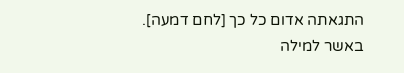התגאתה אדום כל כך [לחם דמעה].
באשר למילה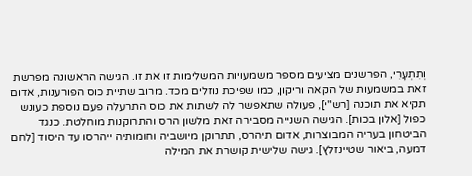וְתִתְעָרִי, הפרשנים מציעים מספר משמעויות המשלימות זו את זו. הגישה הראשונה מפרשת זאת במשמעות של הקאה וריקון, כמו שפיכת נוזלים מכד. מרוב שתיית כוס הפורענות, אדום תקיא את תוכנה [רש"י], פעולה שתאפשר לה לשתות את כוס התרעלה פעם נוספת כעונש כפול [אלון בכות]. הגישה השנייה מסבירה זאת מלשון הרס והתרוקנות מוחלטת. כנגד הביטחון בעריה המבוצרות, אדום תיהרס, תתרוקן מיושביה וחומותיה ייהרסו עד היסוד [לחם דמעה, ביאור שטיינזלץ]. גישה שלישית קושרת את המילה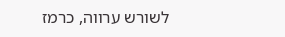לשורש ערווה, כרמז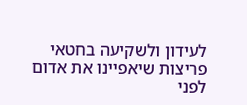לעידון ולשקיעה בחטאי פריצות שיאפיינו את אדום לפני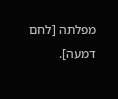מפלתה [לחם דמעה].